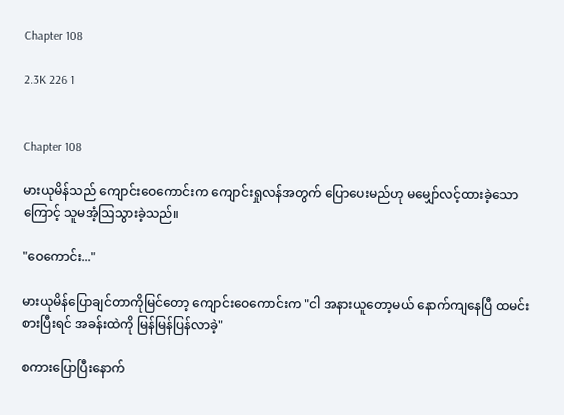Chapter 108

2.3K 226 1


Chapter 108

မားယုမိန်သည် ကျောင်းဝေကောင်းက ကျောင်းရှုလန်အတွက် ပြောပေးမည်ဟု မမျှော်လင့်ထားခဲ့သောကြောင့် သူမအံ့ဩသွားခဲ့သည်။

"ဝေကောင်း..."

မားယုမိန်ပြောချင်တာကိုမြင်တော့ ကျောင်းဝေကောင်းက "ငါ အနားယူတော့မယ် နောက်ကျနေပြီ ထမင်းစားပြီးရင် အခန်းထဲကို မြန်မြန်ပြန်လာခဲ့"

စကားပြောပြီးနောက်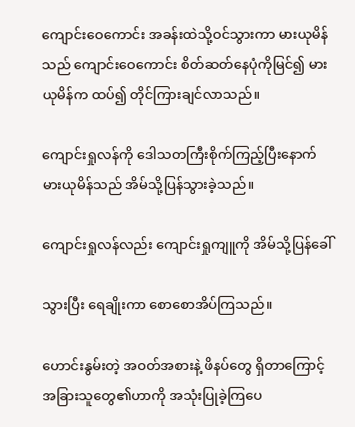ကျောင်းဝေကောင်း အခန်းထဲသို့ဝင်သွားကာ မားယုမိန်သည် ကျောင်းဝေကောင်း စိတ်ဆတ်နေပုံကိုမြင်၍ မားယုမိန်က ထပ်၍ တိုင်ကြားချင်လာသည်။

ကျောင်းရှုလန်ကို ဒေါသတကြီးစိုက်ကြည့်ပြီးနောက် မားယုမိန်သည် အိမ်သို့ပြန်သွားခဲ့သည်။

ကျောင်းရှုလန်လည်း ကျောင်းရှုကျူကို အိမ်သို့ပြန်ခေါ်

သွားပြီး ရေချိုးကာ စောစောအိပ်ကြသည်။

ဟောင်းနွမ်းတဲ့ အဝတ်အစားနဲ့ ဖိနပ်တွေ ရှိတာကြောင့် အခြားသူတွေ၏ဟာကို အသုံးပြုခဲ့ကြပေ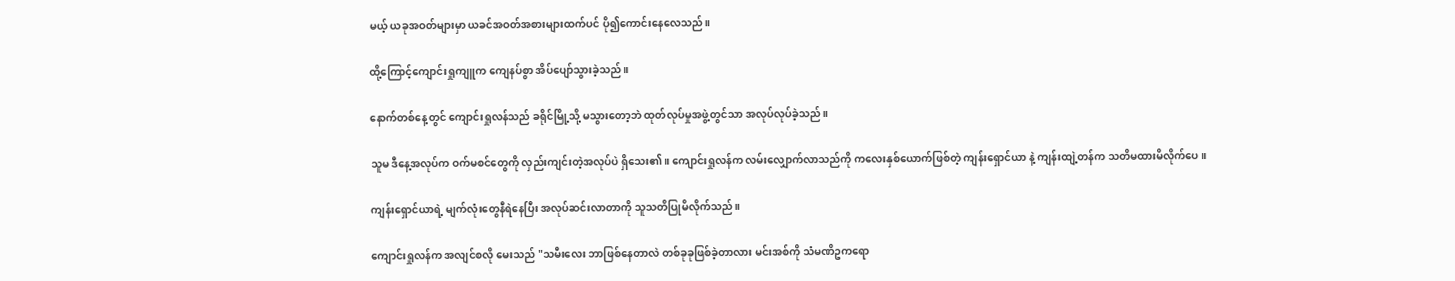မယ့် ယခုအဝတ်များမှာ ယခင်အဝတ်အစားများထက်ပင် ပို၍ကောင်းနေလေသည်။

ထို့ကြောင့်ကျောင်းရှုကျူက ကျေနပ်စွာ အိပ်ပျော်သွားခဲ့သည်။

နောက်တစ်နေ့တွင် ကျောင်းရှုလန်သည် ခရိုင်မြို့သို့ မသွားတော့ဘဲ ထုတ်လုပ်မှုအဖွဲ့တွင်သာ အလုပ်လုပ်ခဲ့သည်။

သူမ ဒီနေ့အလုပ်က ဝက်မစင်တွေကို လှည်းကျင်းတဲ့အလုပ်ပဲ ရှိသေး၏။ ကျောင်းရှုလန်က လမ်းလျှောက်လာသည်ကို ကလေးနှစ်ယောက်ဖြစ်တဲ့ ကျန်းရှောင်ယာ နဲ့ ကျန်းထျဲ့တန်က သတိမထားမိလိုက်ပေ။

ကျန်းရှောင်ယာရဲ့ မျက်လုံးတွေနီရဲနေပြီး အလုပ်ဆင်းလာတာကို သူသတိပြုမိလိုက်သည်။

ကျောင်းရှုလန်က အလျင်စလို မေးသည် "သမီးလေး ဘာဖြစ်နေတာလဲ တစ်ခုခုဖြစ်ခဲ့တာလား မင်းအစ်ကို သံမဏိဥကရော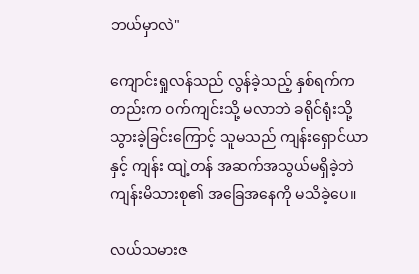ဘယ်မှာလဲ"

ကျောင်းရှုလန်သည် လွန်ခဲ့သည့် နှစ်ရက်ကတည်းက ဝက်ကျင်းသို့ မလာဘဲ ခရိုင်ရုံးသို့ သွားခဲ့ခြင်းကြောင့် သူမသည် ကျန်းရှောင်ယာ နှင့် ကျန်း ထျဲ့တန် အဆက်အသွယ်မရှိခဲ့ဘဲ ကျန်းမိသားစု၏ အခြေအနေကို မသိခဲ့ပေ။

လယ်သမားဇ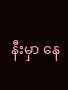နီးမှာ နေ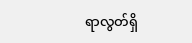ရာလွတ်ရှိ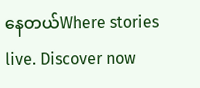နေတယ်Where stories live. Discover now